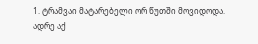1. ტრამვაი მატარებელი ორ წუთში მოვიდოდა.
ადრე აქ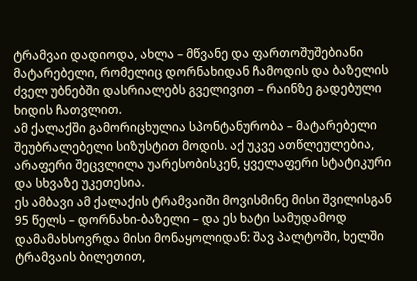ტრამვაი დადიოდა, ახლა – მწვანე და ფართოშუშებიანი მატარებელი, რომელიც დორნახიდან ჩამოდის და ბაზელის ძველ უბნებში დასრიალებს გველივით – რაინზე გადებული ხიდის ჩათვლით.
ამ ქალაქში გამორიცხულია სპონტანურობა – მატარებელი შეუბრალებელი სიზუსტით მოდის. აქ უკვე ათწლეულებია, არაფერი შეცვლილა უარესობისკენ, ყველაფერი სტატიკური და სხვაზე უკეთესია.
ეს ამბავი ამ ქალაქის ტრამვაიში მოვისმინე მისი შვილისგან 95 წელს – დორნახი-ბაზელი – და ეს ხატი სამუდამოდ დამამახსოვრდა მისი მონაყოლიდან: შავ პალტოში, ხელში ტრამვაის ბილეთით,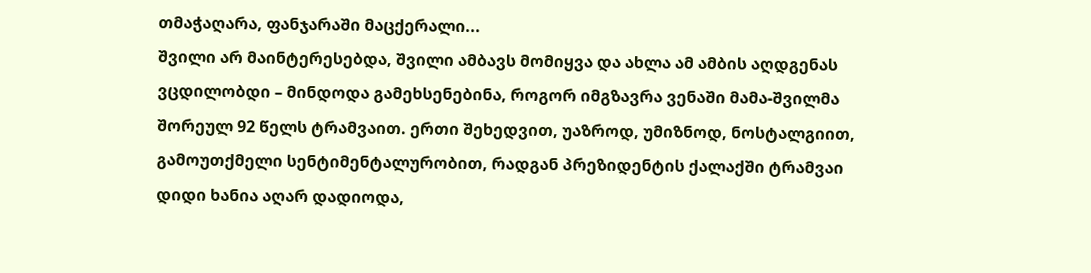თმაჭაღარა, ფანჯარაში მაცქერალი...
შვილი არ მაინტერესებდა, შვილი ამბავს მომიყვა და ახლა ამ ამბის აღდგენას ვცდილობდი – მინდოდა გამეხსენებინა, როგორ იმგზავრა ვენაში მამა-შვილმა შორეულ 92 წელს ტრამვაით. ერთი შეხედვით, უაზროდ, უმიზნოდ, ნოსტალგიით, გამოუთქმელი სენტიმენტალურობით, რადგან პრეზიდენტის ქალაქში ტრამვაი დიდი ხანია აღარ დადიოდა,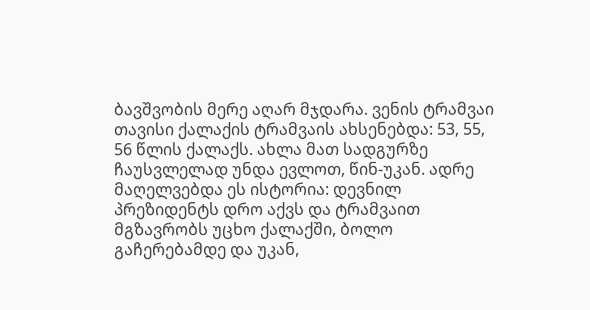ბავშვობის მერე აღარ მჯდარა. ვენის ტრამვაი თავისი ქალაქის ტრამვაის ახსენებდა: 53, 55, 56 წლის ქალაქს. ახლა მათ სადგურზე ჩაუსვლელად უნდა ევლოთ, წინ-უკან. ადრე მაღელვებდა ეს ისტორია: დევნილ პრეზიდენტს დრო აქვს და ტრამვაით მგზავრობს უცხო ქალაქში, ბოლო გაჩერებამდე და უკან,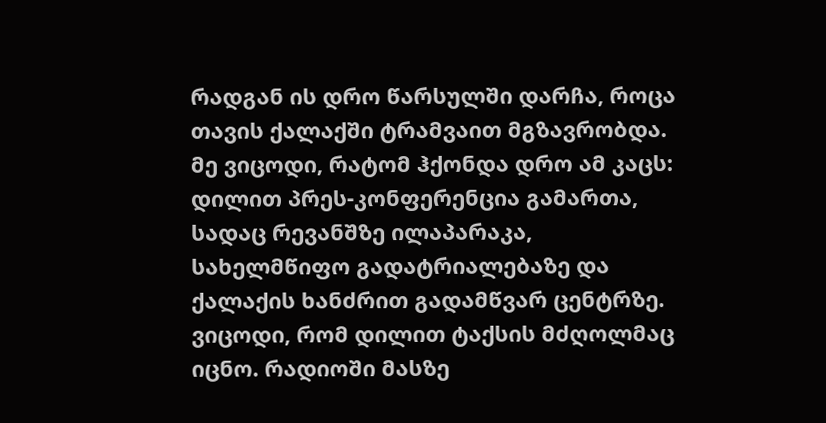რადგან ის დრო წარსულში დარჩა, როცა თავის ქალაქში ტრამვაით მგზავრობდა.
მე ვიცოდი, რატომ ჰქონდა დრო ამ კაცს: დილით პრეს-კონფერენცია გამართა, სადაც რევანშზე ილაპარაკა, სახელმწიფო გადატრიალებაზე და ქალაქის ხანძრით გადამწვარ ცენტრზე. ვიცოდი, რომ დილით ტაქსის მძღოლმაც იცნო. რადიოში მასზე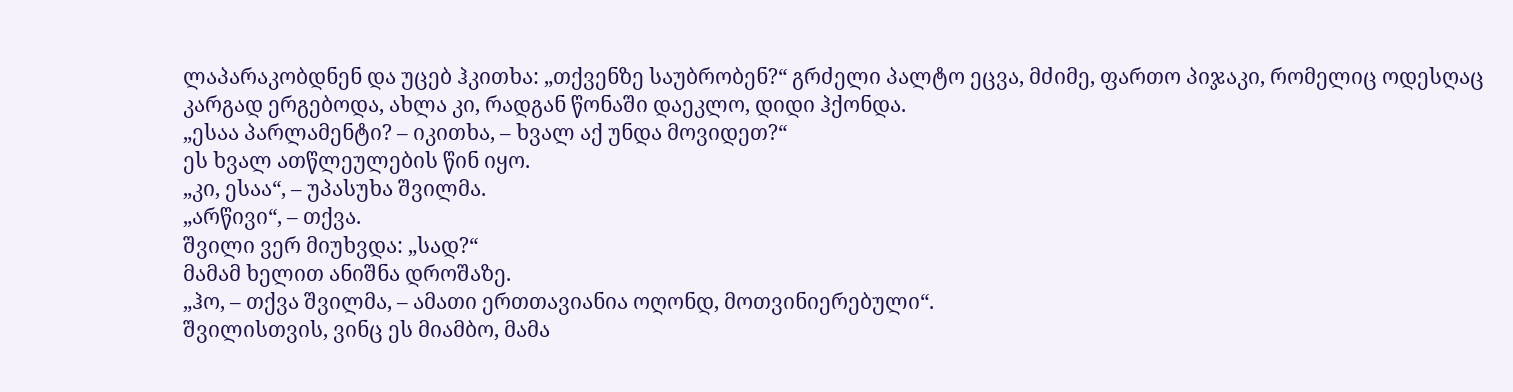ლაპარაკობდნენ და უცებ ჰკითხა: „თქვენზე საუბრობენ?“ გრძელი პალტო ეცვა, მძიმე, ფართო პიჯაკი, რომელიც ოდესღაც კარგად ერგებოდა, ახლა კი, რადგან წონაში დაეკლო, დიდი ჰქონდა.
„ესაა პარლამენტი? – იკითხა, – ხვალ აქ უნდა მოვიდეთ?“
ეს ხვალ ათწლეულების წინ იყო.
„კი, ესაა“, – უპასუხა შვილმა.
„არწივი“, – თქვა.
შვილი ვერ მიუხვდა: „სად?“
მამამ ხელით ანიშნა დროშაზე.
„ჰო, – თქვა შვილმა, – ამათი ერთთავიანია ოღონდ, მოთვინიერებული“.
შვილისთვის, ვინც ეს მიამბო, მამა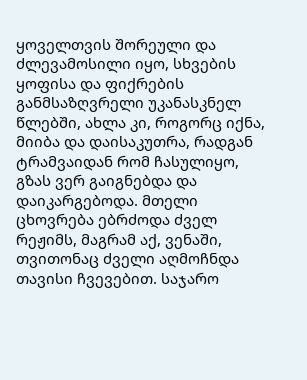ყოველთვის შორეული და ძლევამოსილი იყო, სხვების ყოფისა და ფიქრების განმსაზღვრელი უკანასკნელ წლებში, ახლა კი, როგორც იქნა, მიიბა და დაისაკუთრა, რადგან ტრამვაიდან რომ ჩასულიყო, გზას ვერ გაიგნებდა და დაიკარგებოდა. მთელი ცხოვრება ებრძოდა ძველ რეჟიმს, მაგრამ აქ, ვენაში, თვითონაც ძველი აღმოჩნდა თავისი ჩვევებით. საჯარო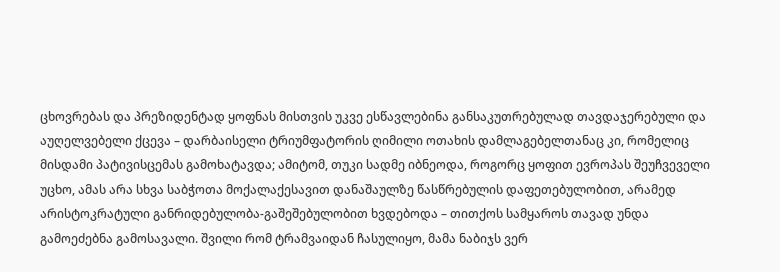ცხოვრებას და პრეზიდენტად ყოფნას მისთვის უკვე ესწავლებინა განსაკუთრებულად თავდაჯერებული და აუღელვებელი ქცევა – დარბაისელი ტრიუმფატორის ღიმილი ოთახის დამლაგებელთანაც კი, რომელიც მისდამი პატივისცემას გამოხატავდა; ამიტომ, თუკი სადმე იბნეოდა, როგორც ყოფით ევროპას შეუჩვეველი უცხო, ამას არა სხვა საბჭოთა მოქალაქესავით დანაშაულზე წასწრებულის დაფეთებულობით, არამედ არისტოკრატული განრიდებულობა-გაშეშებულობით ხვდებოდა – თითქოს სამყაროს თავად უნდა გამოეძებნა გამოსავალი. შვილი რომ ტრამვაიდან ჩასულიყო, მამა ნაბიჯს ვერ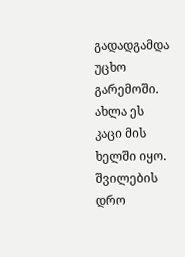გადადგამდა უცხო გარემოში. ახლა ეს კაცი მის ხელში იყო. შვილების დრო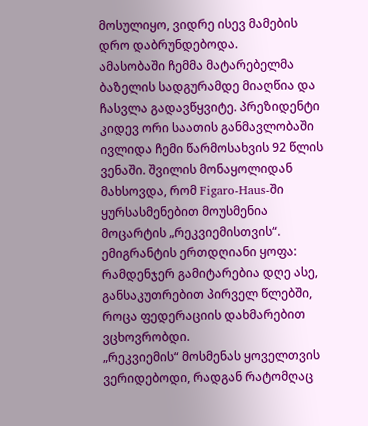მოსულიყო, ვიდრე ისევ მამების დრო დაბრუნდებოდა.
ამასობაში ჩემმა მატარებელმა ბაზელის სადგურამდე მიაღწია და ჩასვლა გადავწყვიტე. პრეზიდენტი კიდევ ორი საათის განმავლობაში ივლიდა ჩემი წარმოსახვის 92 წლის ვენაში. შვილის მონაყოლიდან მახსოვდა, რომ Figaro-Haus-ში ყურსასმენებით მოუსმენია მოცარტის „რეკვიემისთვის“. ემიგრანტის ერთდღიანი ყოფა: რამდენჯერ გამიტარებია დღე ასე, განსაკუთრებით პირველ წლებში, როცა ფედერაციის დახმარებით ვცხოვრობდი.
„რეკვიემის“ მოსმენას ყოველთვის ვერიდებოდი, რადგან რატომღაც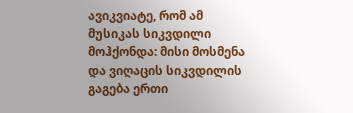ავიკვიატე, რომ ამ მუსიკას სიკვდილი მოჰქონდა: მისი მოსმენა და ვიღაცის სიკვდილის გაგება ერთი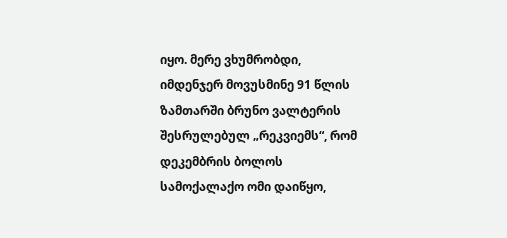იყო. მერე ვხუმრობდი, იმდენჯერ მოვუსმინე 91 წლის ზამთარში ბრუნო ვალტერის შესრულებულ „რეკვიემს“, რომ დეკემბრის ბოლოს სამოქალაქო ომი დაიწყო,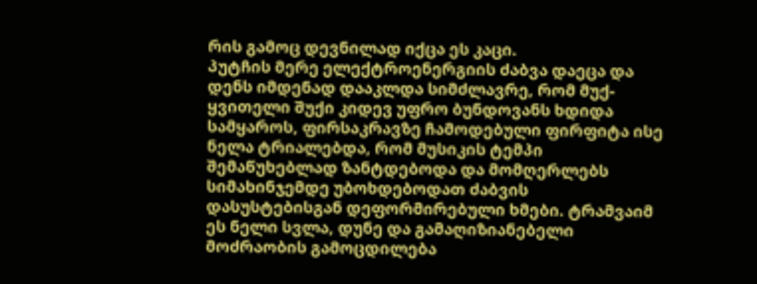რის გამოც დევნილად იქცა ეს კაცი.
პუტჩის მერე ელექტროენერგიის ძაბვა დაეცა და დენს იმდენად დააკლდა სიმძლავრე, რომ მუქ-ყვითელი შუქი კიდევ უფრო ბუნდოვანს ხდიდა სამყაროს, ფირსაკრავზე ჩამოდებული ფირფიტა ისე ნელა ტრიალებდა, რომ მუსიკის ტემპი შემაწუხებლად ზანტდებოდა და მომღერლებს სიმახინჯემდე უბოხდებოდათ ძაბვის დასუსტებისგან დეფორმირებული ხმები. ტრამვაიმ ეს ნელი სვლა, დუნე და გამაღიზიანებელი მოძრაობის გამოცდილება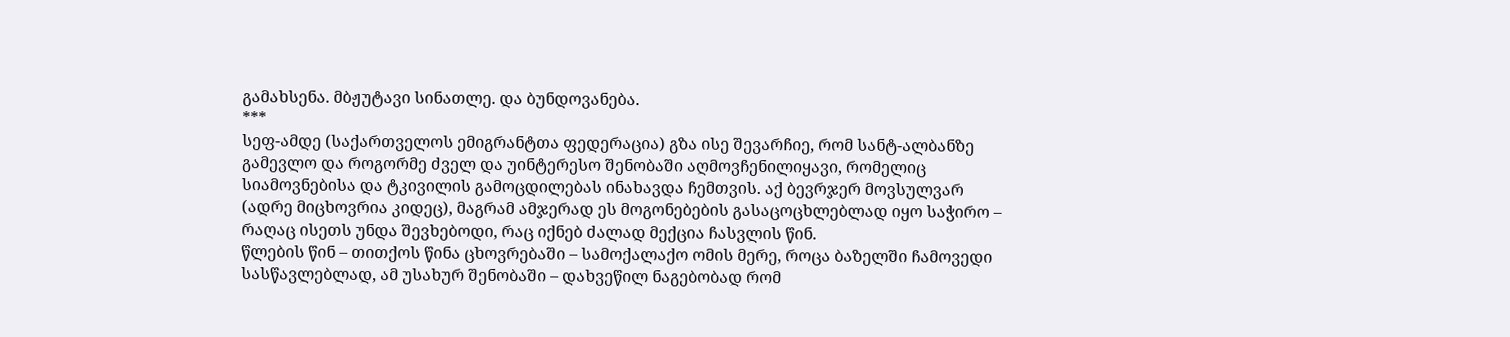გამახსენა. მბჟუტავი სინათლე. და ბუნდოვანება.
***
სეფ-ამდე (საქართველოს ემიგრანტთა ფედერაცია) გზა ისე შევარჩიე, რომ სანტ-ალბანზე გამევლო და როგორმე ძველ და უინტერესო შენობაში აღმოვჩენილიყავი, რომელიც სიამოვნებისა და ტკივილის გამოცდილებას ინახავდა ჩემთვის. აქ ბევრჯერ მოვსულვარ (ადრე მიცხოვრია კიდეც), მაგრამ ამჯერად ეს მოგონებების გასაცოცხლებლად იყო საჭირო – რაღაც ისეთს უნდა შევხებოდი, რაც იქნებ ძალად მექცია ჩასვლის წინ.
წლების წინ – თითქოს წინა ცხოვრებაში – სამოქალაქო ომის მერე, როცა ბაზელში ჩამოვედი სასწავლებლად, ამ უსახურ შენობაში – დახვეწილ ნაგებობად რომ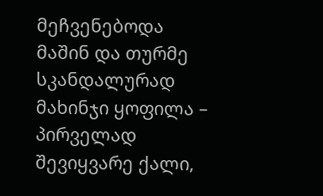მეჩვენებოდა მაშინ და თურმე სკანდალურად მახინჯი ყოფილა – პირველად შევიყვარე ქალი,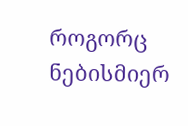როგორც ნებისმიერ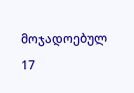მოჯადოებულ 17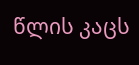წლის კაცს